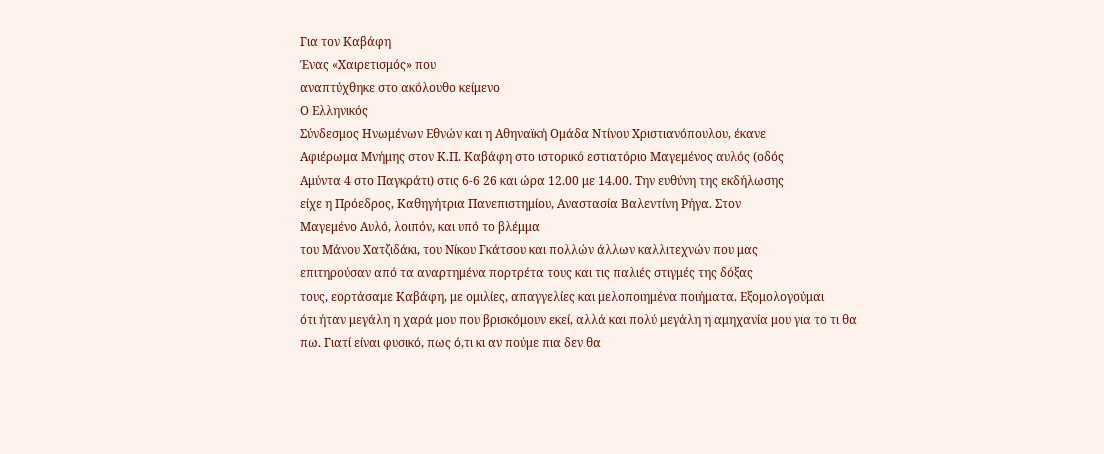Για τον Καβάφη
Ένας «Χαιρετισμός» που
αναπτύχθηκε στο ακόλουθο κείμενο
Ο Ελληνικός
Σύνδεσμος Ηνωμένων Εθνών και η Αθηναϊκή Ομάδα Ντίνου Χριστιανόπουλου, έκανε
Αφιέρωμα Μνήμης στον Κ.Π. Καβάφη στο ιστορικό εστιατόριο Μαγεμένος αυλός (οδός
Αμύντα 4 στο Παγκράτι) στις 6-6 26 και ώρα 12.00 με 14.00. Την ευθύνη της εκδήλωσης
είχε η Πρόεδρος, Καθηγήτρια Πανεπιστημίου, Αναστασία Βαλεντίνη Ρήγα. Στον
Μαγεμένο Αυλό, λοιπόν, και υπό το βλέμμα
του Μάνου Χατζιδάκι, του Νίκου Γκάτσου και πολλών άλλων καλλιτεχνών που μας
επιτηρούσαν από τα αναρτημένα πορτρέτα τους και τις παλιές στιγμές της δόξας
τους, εορτάσαμε Καβάφη, με ομιλίες, απαγγελίες και μελοποιημένα ποιήματα. Εξομολογούμαι
ότι ήταν μεγάλη η χαρά μου που βρισκόμουν εκεί, αλλά και πολύ μεγάλη η αμηχανία μου για το τι θα
πω. Γιατί είναι φυσικό, πως ό,τι κι αν πούμε πια δεν θα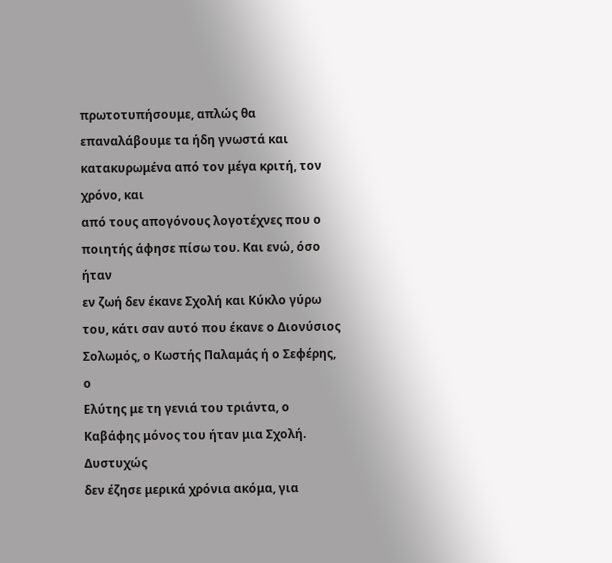πρωτοτυπήσουμε, απλώς θα
επαναλάβουμε τα ήδη γνωστά και κατακυρωμένα από τον μέγα κριτή, τον χρόνο, και
από τους απογόνους λογοτέχνες που ο ποιητής άφησε πίσω του. Και ενώ, όσο ήταν
εν ζωή δεν έκανε Σχολή και Κύκλο γύρω του, κάτι σαν αυτό που έκανε ο Διονύσιος
Σολωμός, ο Κωστής Παλαμάς ή ο Σεφέρης, ο
Ελύτης με τη γενιά του τριάντα, ο Καβάφης μόνος του ήταν μια Σχολή. Δυστυχώς
δεν έζησε μερικά χρόνια ακόμα, για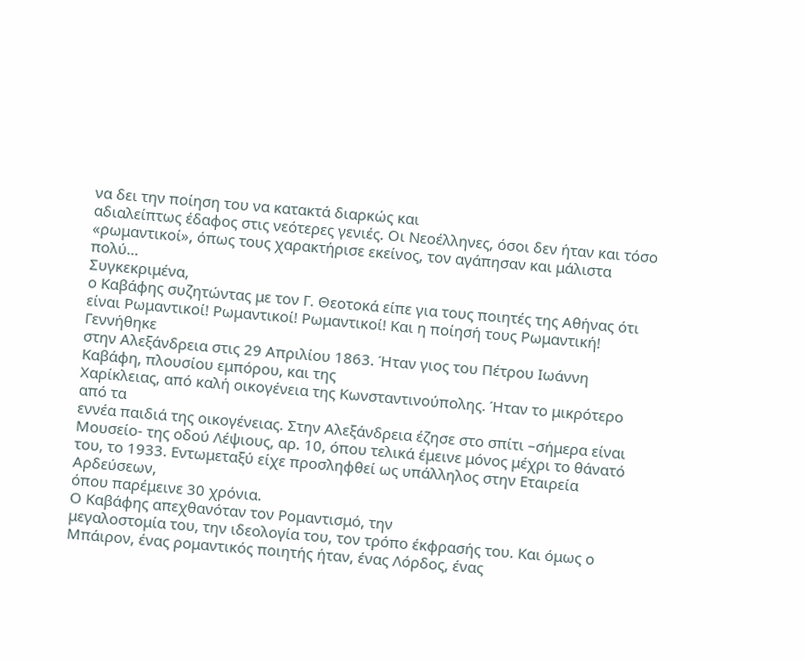να δει την ποίηση του να κατακτά διαρκώς και
αδιαλείπτως έδαφος στις νεότερες γενιές. Οι Νεοέλληνες, όσοι δεν ήταν και τόσο
«ρωμαντικοί», όπως τους χαρακτήρισε εκείνος, τον αγάπησαν και μάλιστα πολύ…
Συγκεκριμένα,
ο Καβάφης συζητώντας με τον Γ. Θεοτοκά είπε για τους ποιητές της Αθήνας ότι
είναι Ρωμαντικοί! Ρωμαντικοί! Ρωμαντικοί! Και η ποίησή τους Ρωμαντική!
Γεννήθηκε
στην Αλεξάνδρεια στις 29 Απριλίου 1863. Ήταν γιος του Πέτρου Ιωάννη
Καβάφη, πλουσίου εμπόρου, και της
Xαρίκλειας, από καλή οικογένεια της Κωνσταντινούπολης. Ήταν το μικρότερο από τα
εννέα παιδιά της οικογένειας. Στην Αλεξάνδρεια έζησε στο σπίτι –σήμερα είναι
Μουσείο- της οδού Λέψιους, αρ. 10, όπου τελικά έμεινε μόνος μέχρι το θάνατό
του, το 1933. Εντωμεταξύ είχε προσληφθεί ως υπάλληλος στην Εταιρεία Αρδεύσεων,
όπου παρέμεινε 30 χρόνια.
Ο Καβάφης απεχθανόταν τον Ρομαντισμό, την
μεγαλοστομία του, την ιδεολογία του, τον τρόπο έκφρασής του. Και όμως ο
Μπάιρον, ένας ρομαντικός ποιητής ήταν, ένας Λόρδος, ένας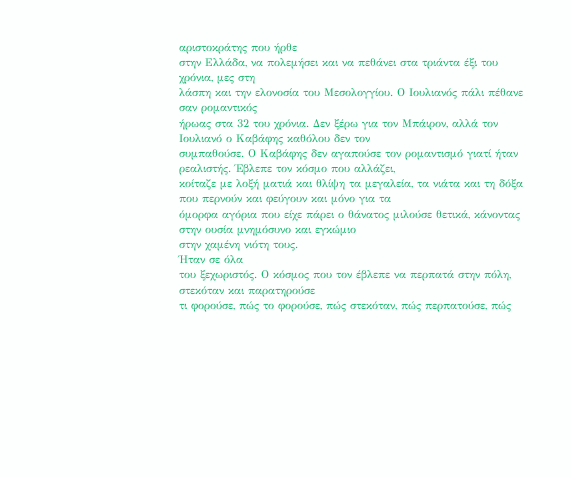αριστοκράτης που ήρθε
στην Ελλάδα, να πολεμήσει και να πεθάνει στα τριάντα έξι του χρόνια, μες στη
λάσπη και την ελονοσία του Μεσολογγίου. Ο Ιουλιανός πάλι πέθανε σαν ρομαντικός
ήρωας στα 32 του χρόνια. Δεν ξέρω για τον Μπάιρον, αλλά τον Ιουλιανό ο Καβάφης καθόλου δεν τον
συμπαθούσε. Ο Καβάφης δεν αγαπούσε τον ρομαντισμό γιατί ήταν ρεαλιστής. Έβλεπε τον κόσμο που αλλάζει,
κοίταζε με λοξή ματιά και θλίψη τα μεγαλεία, τα νιάτα και τη δόξα που περνούν και φεύγουν και μόνο για τα
όμορφα αγόρια που είχε πάρει ο θάνατος μιλούσε θετικά, κάνοντας στην ουσία μνημόσυνο και εγκώμιο
στην χαμένη νιότη τους.
Ήταν σε όλα
του ξεχωριστός. Ο κόσμος που τον έβλεπε να περπατά στην πόλη, στεκόταν και παρατηρούσε
τι φορούσε, πώς το φορούσε, πώς στεκόταν, πώς περπατούσε, πώς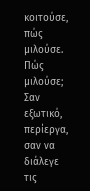κοιτούσε, πώς
μιλούσε. Πώς μιλούσε; Σαν εξωτικό, περίεργα, σαν να διάλεγε τις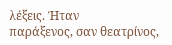λέξεις. Ήταν
παράξενος, σαν θεατρίνος,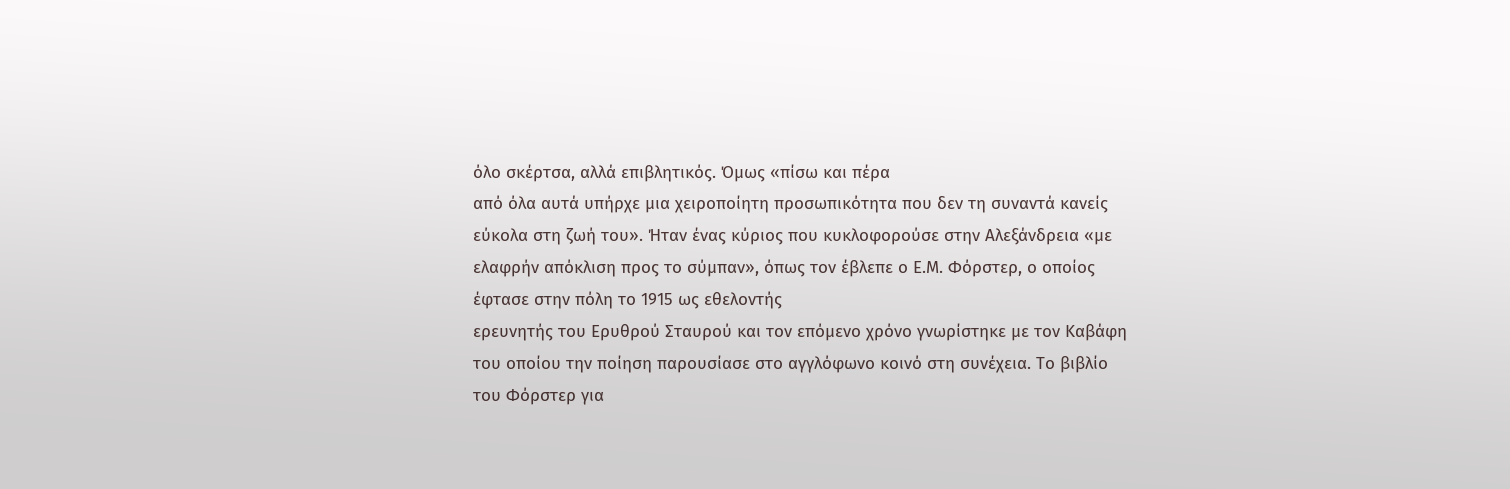όλο σκέρτσα, αλλά επιβλητικός. Όμως «πίσω και πέρα
από όλα αυτά υπήρχε μια χειροποίητη προσωπικότητα που δεν τη συναντά κανείς
εύκολα στη ζωή του». Ήταν ένας κύριος που κυκλοφορούσε στην Αλεξάνδρεια «με
ελαφρήν απόκλιση προς το σύμπαν», όπως τον έβλεπε ο Ε.Μ. Φόρστερ, ο οποίος
έφτασε στην πόλη το 1915 ως εθελοντής
ερευνητής του Ερυθρού Σταυρού και τον επόμενο χρόνο γνωρίστηκε με τον Καβάφη
του οποίου την ποίηση παρουσίασε στο αγγλόφωνο κοινό στη συνέχεια. Το βιβλίο
του Φόρστερ για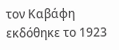τον Καβάφη εκδόθηκε το 1923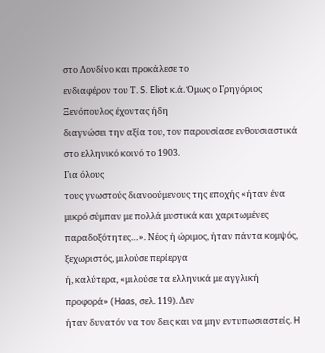στο Λονδίνο και προκάλεσε το
ενδιαφέρον του Τ. S. Eliot κ.ά. Όμως ο Γρηγόριος Ξενόπουλος έχοντας ήδη
διαγνώσει την αξία του, τον παρουσίασε ενθουσιαστικά στο ελληνικό κοινό το 1903.
Για όλους
τους γνωστούς διανοούμενους της εποχής «ήταν ένα μικρό σύμπαν με πολλά μυστικά και χαριτωμένες
παραδοξότητες…». Νέος ή ώριμος, ήταν πάντα κομψός, ξεχωριστός, μιλούσε περίεργα
ή, καλύτερα, «μιλούσε τα ελληνικά με αγγλική προφορά» (Haas, σελ. 119). Δεν
ήταν δυνατόν να τον δεις και να μην εντυπωσιαστείς. H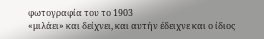φωτογραφία του το 1903
«μιλάει» και δείχνει, και αυτήν έδειχνε και ο ίδιος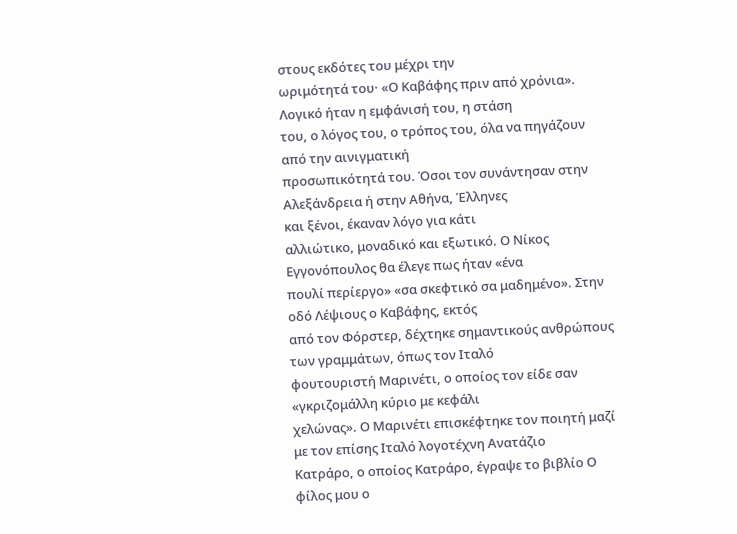στους εκδότες του μέχρι την
ωριμότητά του· «Ο Καβάφης πριν από χρόνια». Λογικό ήταν η εμφάνισή του, η στάση
του, ο λόγος του, ο τρόπος του, όλα να πηγάζουν από την αινιγματική
προσωπικότητά του. Όσοι τον συνάντησαν στην Αλεξάνδρεια ή στην Αθήνα, Έλληνες
και ξένοι, έκαναν λόγο για κάτι
αλλιώτικο, μοναδικό και εξωτικό. Ο Νίκος Εγγονόπουλος θα έλεγε πως ήταν «ένα
πουλί περίεργο» «σα σκεφτικό σα μαδημένο». Στην οδό Λέψιους ο Καβάφης, εκτός
από τον Φόρστερ, δέχτηκε σημαντικούς ανθρώπους των γραμμάτων, όπως τον Ιταλό
φουτουριστή Μαρινέτι, ο οποίος τον είδε σαν «γκριζομάλλη κύριο με κεφάλι
χελώνας». Ο Μαρινέτι επισκέφτηκε τον ποιητή μαζί με τον επίσης Ιταλό λογοτέχνη Ανατάζιο
Κατράρο, ο οποίος Κατράρο, έγραψε το βιβλίο Ο φίλος μου ο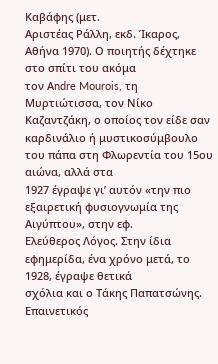Καβάφης (μετ.
Αριστέας Ράλλη, εκδ. Ίκαρος, Αθήνα 1970). Ο ποιητής δέχτηκε στο σπίτι του ακόμα
τον Αndre Mourois, τη Μυρτιώτισσα, τον Νίκο Καζαντζάκη, ο οποίος τον είδε σαν
καρδινάλιο ή μυστικοσύμβουλο του πάπα στη Φλωρεντία του 15ου αιώνα, αλλά στα
1927 έγραψε γι’ αυτόν «την πιο εξαιρετική φυσιογνωμία της Αιγύπτου», στην εφ.
Ελεύθερος Λόγος. Στην ίδια εφημερίδα, ένα χρόνο μετά, το 1928, έγραψε θετικά
σχόλια και ο Τάκης Παπατσώνης. Επαινετικός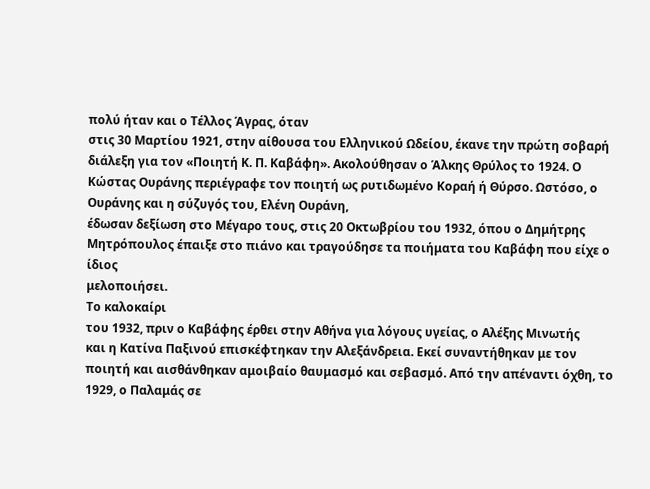πολύ ήταν και ο Τέλλος Άγρας, όταν
στις 30 Μαρτίου 1921, στην αίθουσα του Ελληνικού Ωδείου, έκανε την πρώτη σοβαρή
διάλεξη για τον «Ποιητή Κ. Π. Καβάφη». Ακολούθησαν ο Άλκης Θρύλος το 1924. Ο
Κώστας Ουράνης περιέγραφε τον ποιητή ως ρυτιδωμένο Κοραή ή Θύρσο. Ωστόσο, ο
Ουράνης και η σύζυγός του, Ελένη Ουράνη,
έδωσαν δεξίωση στο Μέγαρο τους, στις 20 Οκτωβρίου του 1932, όπου ο Δημήτρης
Μητρόπουλος έπαιξε στο πιάνο και τραγούδησε τα ποιήματα του Καβάφη που είχε ο ίδιος
μελοποιήσει.
Το καλοκαίρι
του 1932, πριν ο Καβάφης έρθει στην Αθήνα για λόγους υγείας, ο Αλέξης Μινωτής
και η Κατίνα Παξινού επισκέφτηκαν την Αλεξάνδρεια. Εκεί συναντήθηκαν με τον
ποιητή και αισθάνθηκαν αμοιβαίο θαυμασμό και σεβασμό. Από την απέναντι όχθη, το
1929, ο Παλαμάς σε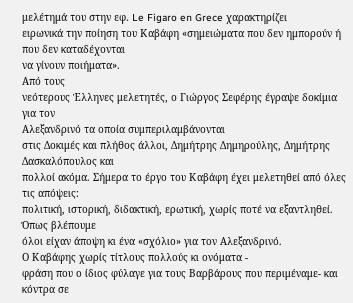μελέτημά του στην εφ. Le Figaro en Grece χαρακτηρίζει
ειρωνικά την ποίηση του Καβάφη «σημειώματα που δεν ημπορούν ή που δεν καταδέχονται
να γίνουν ποιήματα».
Από τους
νεότερους Έλληνες μελετητές, ο Γιώργος Σεφέρης έγραψε δοκίμια για τον
Αλεξανδρινό τα οποία συμπεριλαμβάνονται
στις Δοκιμές και πλήθος άλλοι, Δημήτρης Δημηρούλης, Δημήτρης Δασκαλόπουλος και
πολλοί ακόμα. Σήμερα το έργο του Καβάφη έχει μελετηθεί από όλες τις απόψεις:
πολιτική, ιστορική, διδακτική, ερωτική, χωρίς ποτέ να εξαντληθεί. Όπως βλέπουμε
όλοι είχαν άποψη κι ένα «σχόλιο» για τον Αλεξανδρινό.
Ο Καβάφης χωρίς τίτλους πολλούς κι ονόματα -
φράση που ο ίδιος φύλαγε για τους Βαρβάρους που περιμέναμε- και κόντρα σε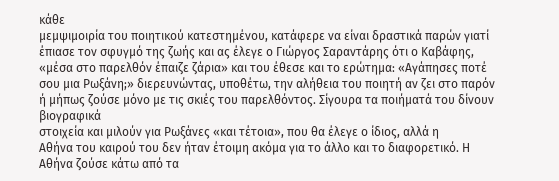κάθε
μεμψιμοιρία του ποιητικού κατεστημένου, κατάφερε να είναι δραστικά παρών γιατί
έπιασε τον σφυγμό της ζωής και ας έλεγε ο Γιώργος Σαραντάρης ότι ο Καβάφης,
«μέσα στο παρελθόν έπαιζε ζάρια» και του έθεσε και το ερώτημα: «Αγάπησες ποτέ
σου μια Ρωξάνη;» διερευνώντας, υποθέτω, την αλήθεια του ποιητή αν ζει στο παρόν
ή μήπως ζούσε μόνο με τις σκιές του παρελθόντος. Σίγουρα τα ποιήματά του δίνουν βιογραφικά
στοιχεία και μιλούν για Ρωξάνες «και τέτοια», που θα έλεγε ο ίδιος, αλλά η
Αθήνα του καιρού του δεν ήταν έτοιμη ακόμα για το άλλο και το διαφορετικό. Η
Αθήνα ζούσε κάτω από τα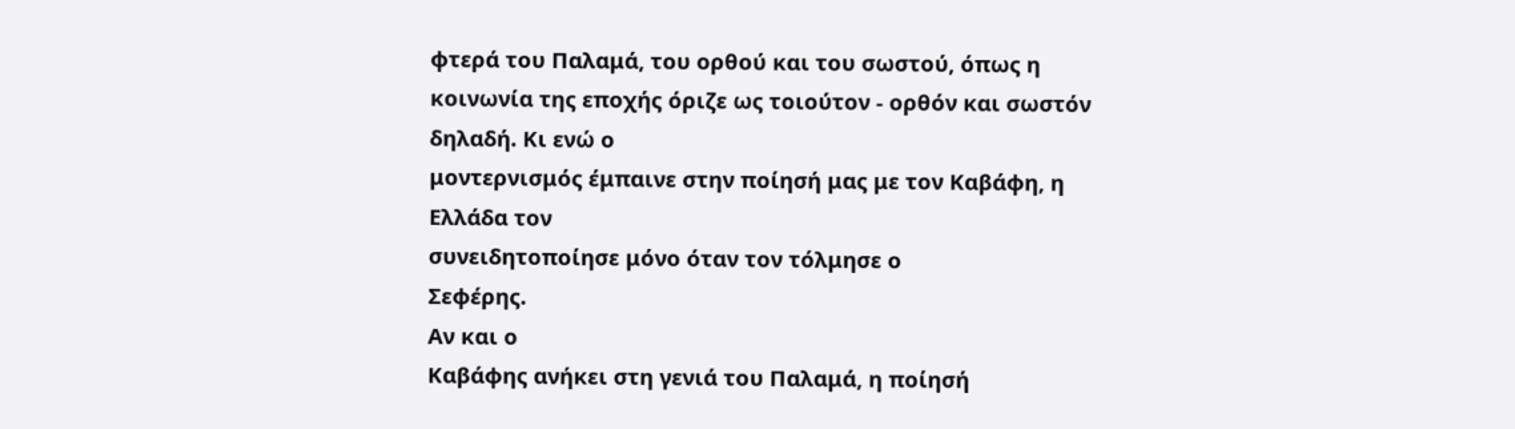φτερά του Παλαμά, του ορθού και του σωστού, όπως η
κοινωνία της εποχής όριζε ως τοιούτον - ορθόν και σωστόν δηλαδή. Κι ενώ ο
μοντερνισμός έμπαινε στην ποίησή μας με τον Καβάφη, η Ελλάδα τον
συνειδητοποίησε μόνο όταν τον τόλμησε ο
Σεφέρης.
Αν και ο
Καβάφης ανήκει στη γενιά του Παλαμά, η ποίησή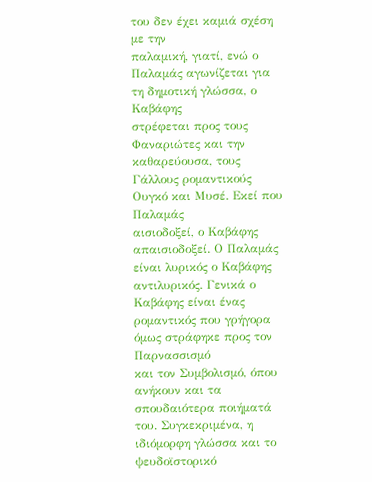του δεν έχει καμιά σχέση με την
παλαμική, γιατί, ενώ ο Παλαμάς αγωνίζεται για τη δημοτική γλώσσα, ο Καβάφης
στρέφεται προς τους Φαναριώτες και την
καθαρεύουσα, τους Γάλλους ρομαντικούς Ουγκό και Μυσέ. Εκεί που Παλαμάς
αισιοδοξεί, ο Καβάφης απαισιοδοξεί. Ο Παλαμάς είναι λυρικός ο Καβάφης
αντιλυρικός. Γενικά ο Καβάφης είναι ένας ρομαντικός που γρήγορα όμως στράφηκε προς τον Παρνασσισμό
και τον Συμβολισμό, όπου ανήκουν και τα
σπουδαιότερα ποιήματά του. Συγκεκριμένα, η ιδιόμορφη γλώσσα και το ψευδοϊστορικό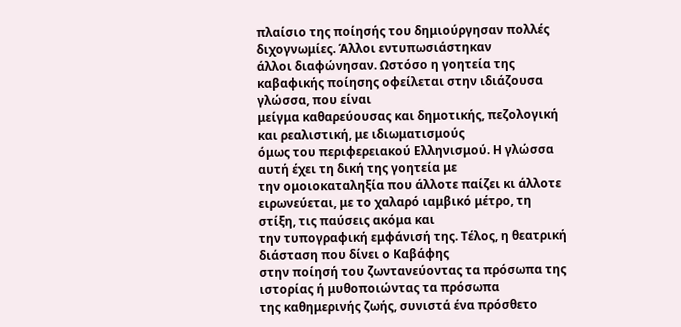πλαίσιο της ποίησής του δημιούργησαν πολλές διχογνωμίες. Άλλοι εντυπωσιάστηκαν
άλλοι διαφώνησαν. Ωστόσο η γοητεία της καβαφικής ποίησης οφείλεται στην ιδιάζουσα γλώσσα, που είναι
μείγμα καθαρεύουσας και δημοτικής, πεζολογική και ρεαλιστική, με ιδιωματισμούς
όμως του περιφερειακού Ελληνισμού. Η γλώσσα αυτή έχει τη δική της γοητεία με
την ομοιοκαταληξία που άλλοτε παίζει κι άλλοτε
ειρωνεύεται, με το χαλαρό ιαμβικό μέτρο, τη στίξη, τις παύσεις ακόμα και
την τυπογραφική εμφάνισή της. Τέλος, η θεατρική διάσταση που δίνει ο Καβάφης
στην ποίησή του ζωντανεύοντας τα πρόσωπα της ιστορίας ή μυθοποιώντας τα πρόσωπα
της καθημερινής ζωής, συνιστά ένα πρόσθετο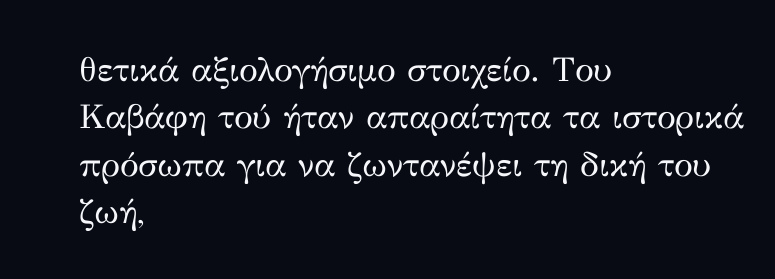θετικά αξιολογήσιμο στοιχείο. Του
Καβάφη τού ήταν απαραίτητα τα ιστορικά πρόσωπα για να ζωντανέψει τη δική του
ζωή,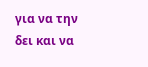για να την δει και να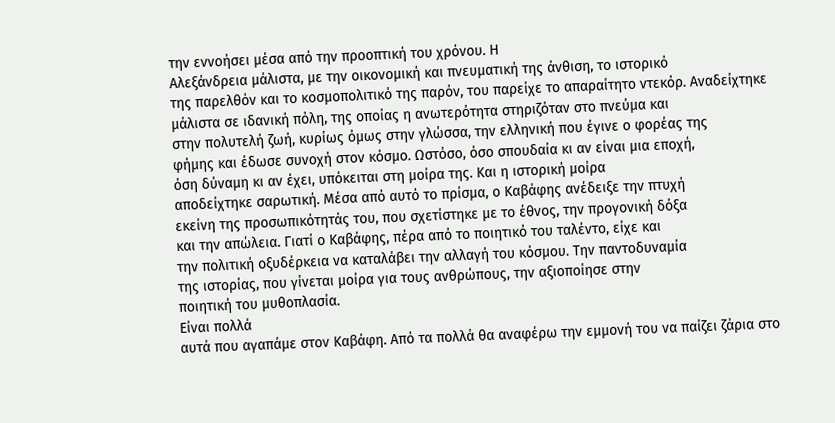την εννοήσει μέσα από την προοπτική του χρόνου. Η
Αλεξάνδρεια μάλιστα, με την οικονομική και πνευματική της άνθιση, το ιστορικό
της παρελθόν και το κοσμοπολιτικό της παρόν, του παρείχε το απαραίτητο ντεκόρ. Αναδείχτηκε
μάλιστα σε ιδανική πόλη, της οποίας η ανωτερότητα στηριζόταν στο πνεύμα και
στην πολυτελή ζωή, κυρίως όμως στην γλώσσα, την ελληνική που έγινε ο φορέας της
φήμης και έδωσε συνοχή στον κόσμο. Ωστόσο, όσο σπουδαία κι αν είναι μια εποχή,
όση δύναμη κι αν έχει, υπόκειται στη μοίρα της. Και η ιστορική μοίρα
αποδείχτηκε σαρωτική. Μέσα από αυτό το πρίσμα, ο Καβάφης ανέδειξε την πτυχή
εκείνη της προσωπικότητάς του, που σχετίστηκε με το έθνος, την προγονική δόξα
και την απώλεια. Γιατί ο Καβάφης, πέρα από το ποιητικό του ταλέντο, είχε και
την πολιτική οξυδέρκεια να καταλάβει την αλλαγή του κόσμου. Την παντοδυναμία
της ιστορίας, που γίνεται μοίρα για τους ανθρώπους, την αξιοποίησε στην
ποιητική του μυθοπλασία.
Είναι πολλά
αυτά που αγαπάμε στον Καβάφη. Από τα πολλά θα αναφέρω την εμμονή του να παίζει ζάρια στο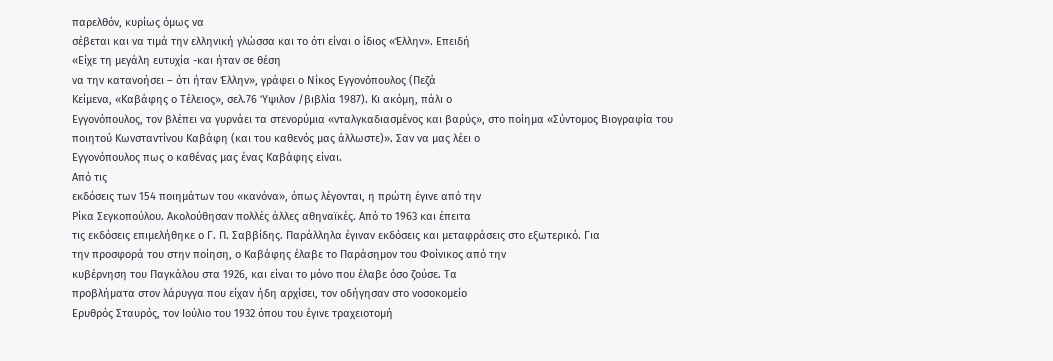παρελθόν, κυρίως όμως να
σέβεται και να τιμά την ελληνική γλώσσα και το ότι είναι ο ίδιος «Έλλην». Επειδή
«Είχε τη μεγάλη ευτυχία -και ήταν σε θέση
να την κατανοήσει – ότι ήταν Έλλην», γράφει ο Νίκος Εγγονόπουλος (Πεζά
Κείμενα, «Καβάφης ο Τέλειος», σελ.76 Ύψιλον /βιβλία 1987). Κι ακόμη, πάλι ο
Εγγονόπουλος, τον βλέπει να γυρνάει τα στενορύμια «νταλγκαδιασμένος και βαρύς», στο ποίημα «Σύντομος Βιογραφία του
ποιητού Κωνσταντίνου Καβάφη (και του καθενός μας άλλωστε)». Σαν να μας λέει ο
Εγγονόπουλος πως ο καθένας μας ένας Καβάφης είναι.
Από τις
εκδόσεις των 154 ποιημάτων του «κανόνα», όπως λέγονται, η πρώτη έγινε από την
Ρίκα Σεγκοπούλου. Ακολούθησαν πολλές άλλες αθηναϊκές. Από το 1963 και έπειτα
τις εκδόσεις επιμελήθηκε ο Γ. Π. Σαββίδης. Παράλληλα έγιναν εκδόσεις και μεταφράσεις στο εξωτερικό. Για
την προσφορά του στην ποίηση, ο Καβάφης έλαβε το Παράσημον του Φοίνικος από την
κυβέρνηση του Παγκάλου στα 1926, και είναι το μόνο που έλαβε όσο ζούσε. Τα
προβλήματα στον λάρυγγα που είχαν ήδη αρχίσει, τον οδήγησαν στο νοσοκομείο
Ερυθρός Σταυρός, τον Ιούλιο του 1932 όπου του έγινε τραχειοτομή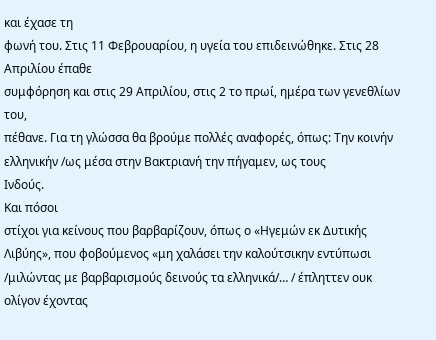και έχασε τη
φωνή του. Στις 11 Φεβρουαρίου, η υγεία του επιδεινώθηκε. Στις 28 Απριλίου έπαθε
συμφόρηση και στις 29 Απριλίου, στις 2 το πρωί, ημέρα των γενεθλίων του,
πέθανε. Για τη γλώσσα θα βρούμε πολλές αναφορές, όπως: Την κοινήν ελληνικήν /ως μέσα στην Βακτριανή την πήγαμεν, ως τους
Ινδούς.
Και πόσοι
στίχοι για κείνους που βαρβαρίζουν, όπως ο «Ηγεμών εκ Δυτικής Λιβύης», που φοβούμενος «μη χαλάσει την καλούτσικην εντύπωσι /μιλώντας με βαρβαρισμούς δεινούς τα ελληνικά/… / έπληττεν ουκ ολίγον έχοντας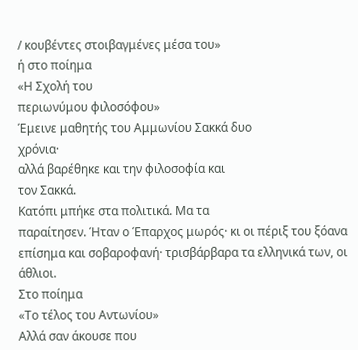/ κουβέντες στοιβαγμένες μέσα του»
ή στο ποίημα
«Η Σχολή του
περιωνύμου φιλοσόφου»
Έμεινε μαθητής του Αμμωνίου Σακκά δυο
χρόνια·
αλλά βαρέθηκε και την φιλοσοφία και
τον Σακκά.
Κατόπι μπήκε στα πολιτικά. Μα τα
παραίτησεν. Ήταν ο Έπαρχος μωρός· κι οι πέριξ του ξόανα επίσημα και σοβαροφανή· τρισβάρβαρα τα ελληνικά των, οι άθλιοι.
Στο ποίημα
«Το τέλος του Αντωνίου»
Αλλά σαν άκουσε που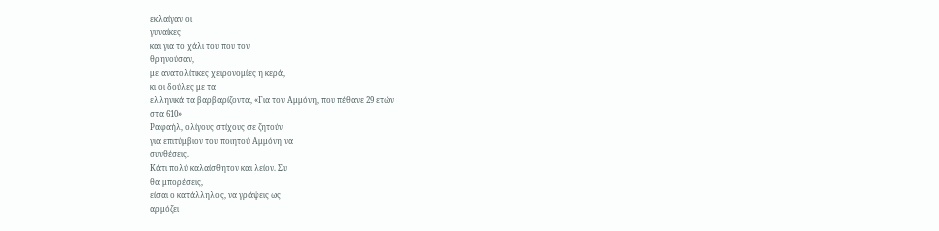εκλαίγαν οι
γυναίκες
και για το χάλι του που τον
θρηνούσαν,
με ανατολίτικες χειρονομίες η κερά,
κι οι δούλες με τα
ελληνικά τα βαρβαρίζοντα, «Για τον Αμμόνη, που πέθανε 29 ετών
στα 610»
Ραφαήλ, ολίγους στίχους σε ζητούν
για επιτύμβιον του ποιητού Αμμόνη να
συνθέσεις.
Κάτι πολύ καλαίσθητον και λείον. Συ
θα μπορέσεις,
είσαι ο κατάλληλος, να γράψεις ως
αρμόζει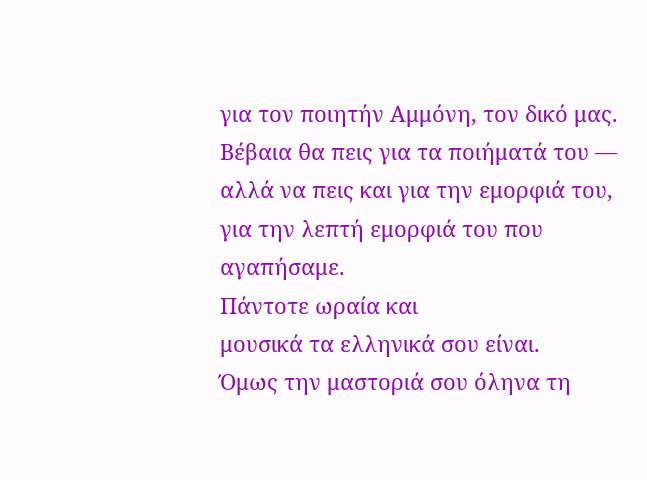για τον ποιητήν Αμμόνη, τον δικό μας.
Βέβαια θα πεις για τα ποιήματά του —
αλλά να πεις και για την εμορφιά του,
για την λεπτή εμορφιά του που
αγαπήσαμε.
Πάντοτε ωραία και
μουσικά τα ελληνικά σου είναι.
Όμως την μαστοριά σου όληνα τη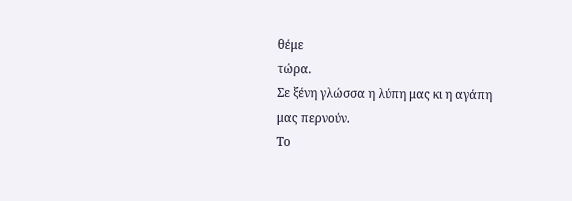θέμε
τώρα.
Σε ξένη γλώσσα η λύπη μας κι η αγάπη
μας περνούν.
Το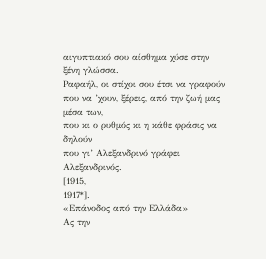αιγυπτιακό σου αίσθημα χύσε στην
ξένη γλώσσα.
Ραφαήλ, οι στίχοι σου έτσι να γραφούν
που να ’χουν, ξέρεις, από την ζωή μας
μέσα των,
που κι ο ρυθμός κι η κάθε φράσις να
δηλούν
που γι’ Αλεξανδρινό γράφει
Αλεξανδρινός.
[1915,
1917*].
«Επάνοδος από την Ελλάδα»
Ας την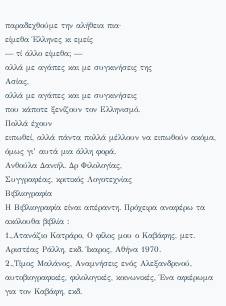παραδεχθούμε την αλήθεια πια·
είμεθα Έλληνες κι εμείς
— τί άλλο είμεθα; —
αλλά με αγάπες και με συγκινήσεις της
Ασίας,
αλλά με αγάπες και με συγκινήσεις
που κάποτε ξενίζουν τον Ελληνισμό.
Πολλά έχουν
ειπωθεί, αλλά πάντα πολλά μέλλουν να ειπωθούν ακόμα, όμως γι’ αυτά μια άλλη φορά.
Ανθούλα Δανιήλ. Δρ Φιλολογίας,
Συγγραφέας, κριτικός Λογοτεχνίας
Βιβλιογραφία
Η Βιβλιογραφία είναι απέραντη. Πρόχειρα αναφέρω τα
ακόλουθα βιβλία :
1.,Ατανάζιο Κατράρο, Ο φίλος μου ο Καβάφης, μετ.
Αριστέας Ράλλη, εκδ. Ίκαρος, Αθήνα 1970.
2.,Τίμος Μαλάνος, Αναμνήσεις ενός Αλεξανδρινού,
αυτοβιογραφικές, φιλολογικές, κοινωνικές, Ένα αφιέρωμα για τον Καβάφη, εκδ.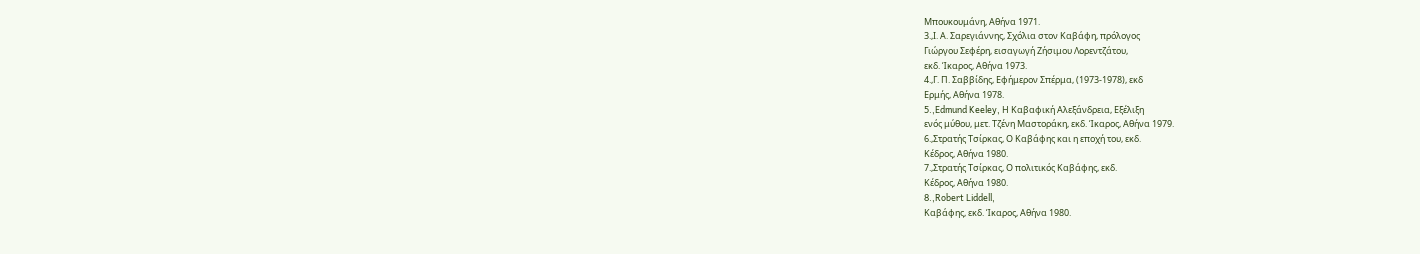Μπουκουμάνη, Αθήνα 1971.
3.,Ι. Α. Σαρεγιάννης, Σχόλια στον Καβάφη, πρόλογος
Γιώργου Σεφέρη, εισαγωγή Ζήσιμου Λορεντζάτου,
εκδ. Ίκαρος, Αθήνα 1973.
4.,Γ. Π. Σαββίδης, Εφήμερον Σπέρμα, (1973-1978), εκδ
Ερμής, Αθήνα 1978.
5.,Edmund Keeley, Η Καβαφική Αλεξάνδρεια, Εξέλιξη
ενός μύθου, μετ. Τζένη Μαστοράκη, εκδ. Ίκαρος, Αθήνα 1979.
6.,Στρατής Τσίρκας, Ο Καβάφης και η εποχή του, εκδ.
Κέδρος, Αθήνα 1980.
7.,Στρατής Τσίρκας, Ο πολιτικός Καβάφης, εκδ.
Κέδρος, Αθήνα 1980.
8.,Robert Liddell,
Καβάφης, εκδ. Ίκαρος, Αθήνα 1980.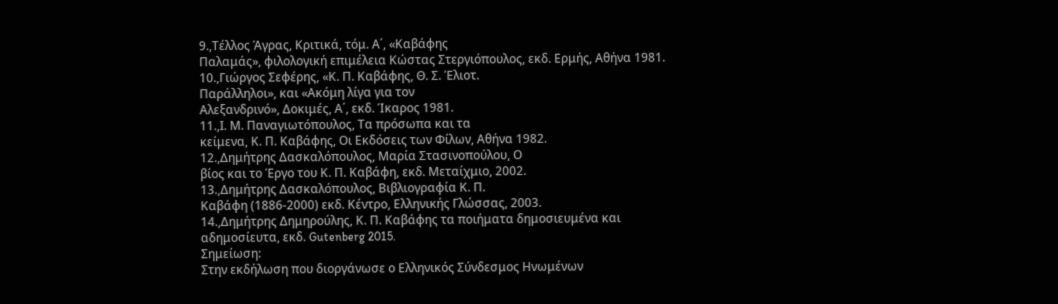9.,Τέλλος Άγρας, Κριτικά, τόμ. Α΄, «Καβάφης
Παλαμάς», φιλολογική επιμέλεια Κώστας Στεργιόπουλος, εκδ. Ερμής, Αθήνα 1981.
10.,Γιώργος Σεφέρης, «Κ. Π. Καβάφης, Θ. Σ. Έλιοτ.
Παράλληλοι», και «Ακόμη λίγα για τον
Αλεξανδρινό», Δοκιμές, Α΄, εκδ. Ίκαρος 1981.
11.,Ι. Μ. Παναγιωτόπουλος, Τα πρόσωπα και τα
κείμενα, Κ. Π. Καβάφης, Οι Εκδόσεις των Φίλων, Αθήνα 1982.
12.,Δημήτρης Δασκαλόπουλος, Μαρία Στασινοπούλου, Ο
βίος και το Έργο του Κ. Π. Καβάφη, εκδ. Μεταίχμιο, 2002.
13.,Δημήτρης Δασκαλόπουλος, Βιβλιογραφία Κ. Π.
Καβάφη (1886-2000) εκδ. Κέντρο, Ελληνικής Γλώσσας, 2003.
14.,Δημήτρης Δημηρούλης, Κ. Π. Καβάφης τα ποιήματα δημοσιευμένα και
αδημοσίευτα, εκδ. Gutenberg 2015.
Σημείωση:
Στην εκδήλωση που διοργάνωσε ο Ελληνικός Σύνδεσμος Ηνωμένων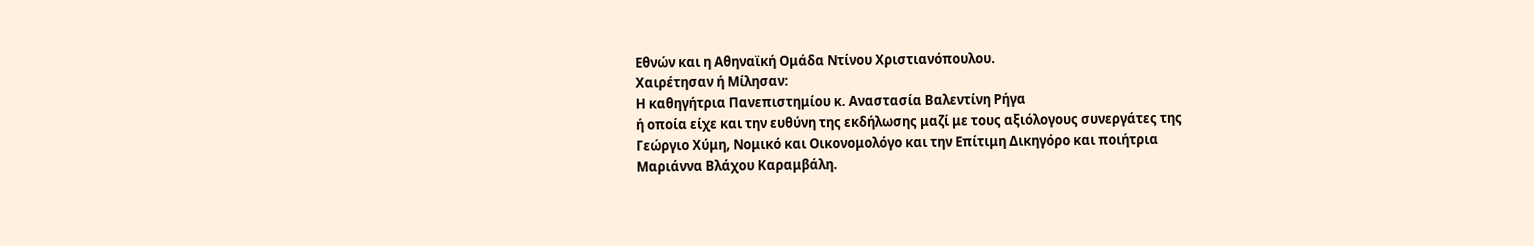Εθνών και η Αθηναϊκή Ομάδα Ντίνου Χριστιανόπουλου.
Χαιρέτησαν ή Μίλησαν:
Η καθηγήτρια Πανεπιστημίου κ. Αναστασία Βαλεντίνη Ρήγα
ή οποία είχε και την ευθύνη της εκδήλωσης μαζί με τους αξιόλογους συνεργάτες της
Γεώργιο Χύμη, Νομικό και Οικονομολόγο και την Επίτιμη Δικηγόρο και ποιήτρια
Μαριάννα Βλάχου Καραμβάλη.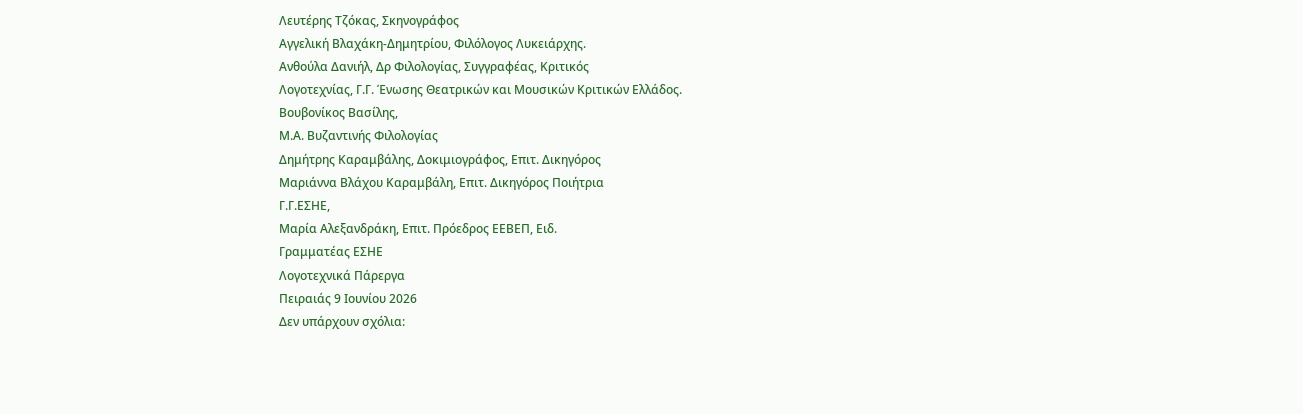Λευτέρης Τζόκας, Σκηνογράφος
Αγγελική Βλαχάκη-Δημητρίου, Φιλόλογος Λυκειάρχης.
Ανθούλα Δανιήλ, Δρ Φιλολογίας, Συγγραφέας, Κριτικός
Λογοτεχνίας, Γ.Γ. Ένωσης Θεατρικών και Μουσικών Κριτικών Ελλάδος.
Βουβονίκος Βασίλης,
Μ.Α. Βυζαντινής Φιλολογίας
Δημήτρης Καραμβάλης, Δοκιμιογράφος, Επιτ. Δικηγόρος
Μαριάννα Βλάχου Καραμβάλη, Επιτ. Δικηγόρος Ποιήτρια
Γ.Γ.ΕΣΗΕ,
Μαρία Αλεξανδράκη, Επιτ. Πρόεδρος ΕΕΒΕΠ, Ειδ.
Γραμματέας ΕΣΗΕ
Λογοτεχνικά Πάρεργα
Πειραιάς 9 Ιουνίου 2026
Δεν υπάρχουν σχόλια: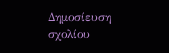Δημοσίευση σχολίου